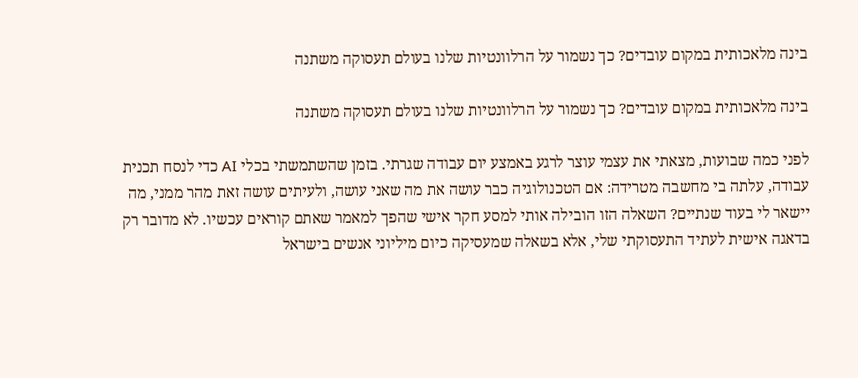בינה מלאכותית במקום עובדים? כך נשמור על הרלוונטיות שלנו בעולם תעסוקה משתנה

בינה מלאכותית במקום עובדים? כך נשמור על הרלוונטיות שלנו בעולם תעסוקה משתנה

לפני כמה שבועות, מצאתי את עצמי עוצר לרגע באמצע יום עבודה שגרתי. בזמן שהשתמשתי בכלי AI כדי לנסח תכנית עבודה, עלתה בי מחשבה מטרידה: אם הטכנולוגיה כבר עושה את מה שאני עושה, ולעיתים עושה זאת מהר ממני, מה יישאר לי בעוד שנתיים? השאלה הזו הובילה אותי למסע חקר אישי שהפך למאמר שאתם קוראים עכשיו. לא מדובר רק בדאגה אישית לעתיד התעסוקתי שלי, אלא בשאלה שמעסיקה כיום מיליוני אנשים בישראל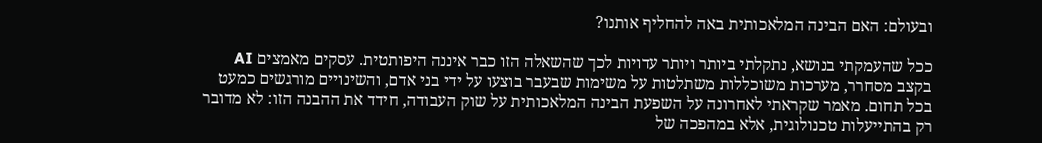ובעולם: האם הבינה המלאכותית באה להחליף אותנו?

ככל שהעמקתי בנושא, נתקלתי ביותר ויותר עדויות לכך שהשאלה הזו כבר איננה היפותטית. עסקים מאמצים AI בקצב מסחרר, מערכות משוכללות משתלטות על משימות שבעבר בוצעו על ידי בני אדם, והשינויים מורגשים כמעט בכל תחום. מאמר שקראתי לאחרונה על השפעת הבינה המלאכותית על שוק העבודה, חידד את ההבנה הזו: לא מדובר רק בהתייעלות טכנולוגית, אלא במהפכה של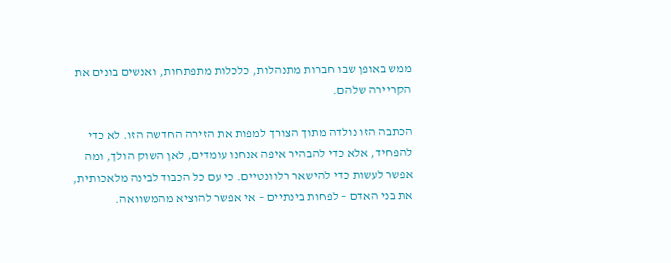ממש באופן שבו חברות מתנהלות, כלכלות מתפתחות, ואנשים בונים את הקריירה שלהם.

הכתבה הזו נולדה מתוך הצורך למפות את הזירה החדשה הזו. לא כדי להפחיד, אלא כדי להבהיר איפה אנחנו עומדים, לאן השוק הולך, ומה אפשר לעשות כדי להישאר רלוונטיים. כי עם כל הכבוד לבינה מלאכותית, את בני האדם – לפחות בינתיים – אי אפשר להוציא מהמשוואה.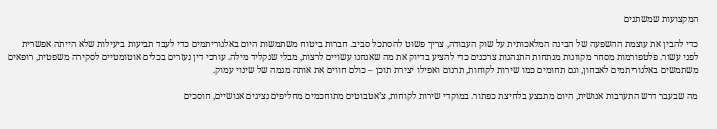המקצועות שמשתנים

כדי להבין את עוצמת ההשפעה של הבינה המלאכותית על שוק העבודה, צריך פשוט להסתכל סביב. חברות ביטוח משתמשות היום באלגוריתמים כדי לעבד תביעות ביעילות שלא הייתה אפשרית לפני עשור. פלטפורמות מסחר מקוונות מנתחות התנהגות צרכנים כדי להציע בדיוק את מה שאנחנו עשויים לרצות, מבלי שנקליד מילה. עורכי דין נעזרים בכלים אוטומטיים לסקירה משפטית, רופאים משתמשים באלגוריתמים לאבחון, וגם תחומים כמו שירות לקוחות, תרגום ואפילו יצירת תוכן – כולם חווים את אותה מגמה של שינוי עמוק.

מה שבעבר דרש התערבות אנושית, היום מתבצע בלחיצת כפתור. במוקדי שירות לקוחות, צ’אטבוטים מתוחכמים מחליפים נציגים אנושיים, חוסכים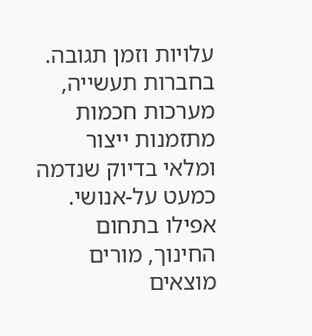עלויות וזמן תגובה. בחברות תעשייה, מערכות חכמות מתזמנות ייצור ומלאי בדיוק שנדמה כמעט על-אנושי. אפילו בתחום החינוך, מורים מוצאים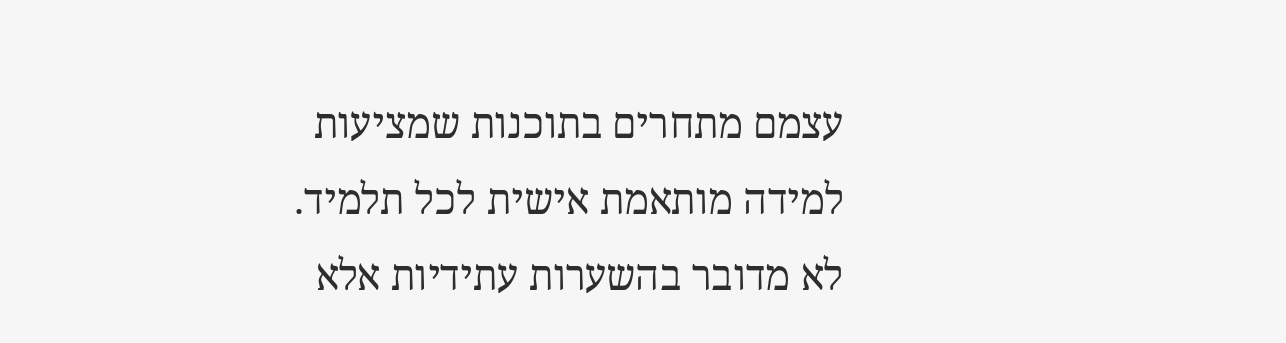עצמם מתחרים בתוכנות שמציעות למידה מותאמת אישית לכל תלמיד. לא מדובר בהשערות עתידיות אלא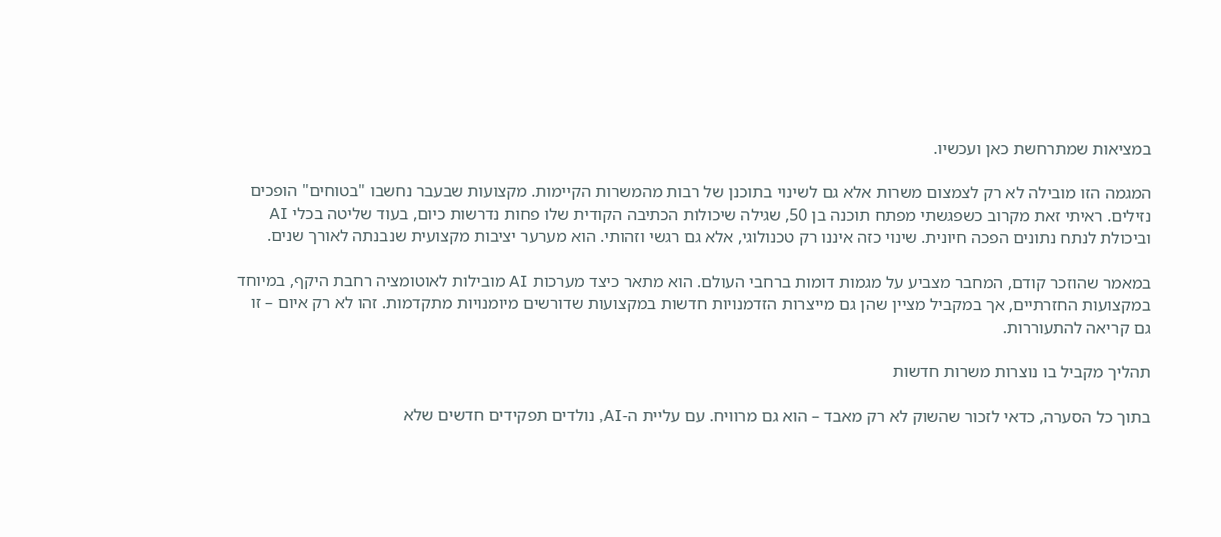במציאות שמתרחשת כאן ועכשיו.

המגמה הזו מובילה לא רק לצמצום משרות אלא גם לשינוי בתוכנן של רבות מהמשרות הקיימות. מקצועות שבעבר נחשבו "בטוחים" הופכים נזילים. ראיתי זאת מקרוב כשפגשתי מפתח תוכנה בן 50, שגילה שיכולות הכתיבה הקודית שלו פחות נדרשות כיום, בעוד שליטה בכלי AI וביכולת לנתח נתונים הפכה חיונית. שינוי כזה איננו רק טכנולוגי, אלא גם רגשי וזהותי. הוא מערער יציבות מקצועית שנבנתה לאורך שנים.

במאמר שהוזכר קודם, המחבר מצביע על מגמות דומות ברחבי העולם. הוא מתאר כיצד מערכות AI מובילות לאוטומציה רחבת היקף, במיוחד במקצועות החזרתיים, אך במקביל מציין שהן גם מייצרות הזדמנויות חדשות במקצועות שדורשים מיומנויות מתקדמות. זהו לא רק איום – זו גם קריאה להתעוררות.

תהליך מקביל בו נוצרות משרות חדשות

בתוך כל הסערה, כדאי לזכור שהשוק לא רק מאבד – הוא גם מרוויח. עם עליית ה-AI, נולדים תפקידים חדשים שלא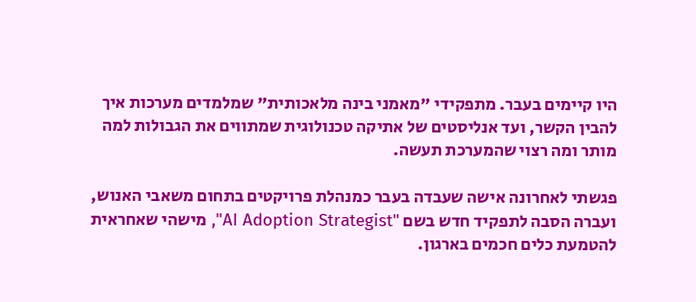היו קיימים בעבר. מתפקידי "מאמני בינה מלאכותית" שמלמדים מערכות איך להבין הקשר, ועד אנליסטים של אתיקה טכנולוגית שמתווים את הגבולות למה מותר ומה רצוי שהמערכת תעשה.

פגשתי לאחרונה אישה שעבדה בעבר כמנהלת פרויקטים בתחום משאבי האנוש, ועברה הסבה לתפקיד חדש בשם "AI Adoption Strategist", מישהי שאחראית להטמעת כלים חכמים בארגון.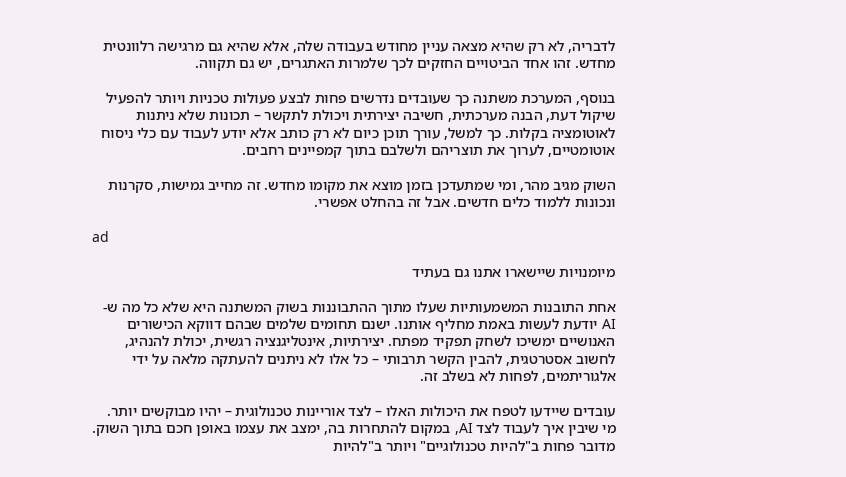לדבריה, לא רק שהיא מצאה עניין מחודש בעבודה שלה, אלא שהיא גם מרגישה רלוונטית מחדש. זהו אחד הביטויים החזקים לכך שלמרות האתגרים, יש גם תקווה.

בנוסף, המערכת משתנה כך שעובדים נדרשים פחות לבצע פעולות טכניות ויותר להפעיל שיקול דעת, הבנה מערכתית, חשיבה יצירתית ויכולת לתקשר – תכונות שלא ניתנות לאוטומציה בקלות. כך למשל, עורך תוכן כיום לא רק כותב אלא יודע לעבוד עם כלי ניסוח אוטומטיים, לערוך את תוצריהם ולשלבם בתוך קמפיינים רחבים.

השוק מגיב מהר, ומי שמתעדכן בזמן מוצא את מקומו מחדש. זה מחייב גמישות, סקרנות ונכונות ללמוד כלים חדשים. אבל זה בהחלט אפשרי.

ad

מיומנויות שיישארו אתנו גם בעתיד

אחת התובנות המשמעותיות שעלו מתוך ההתבוננות בשוק המשתנה היא שלא כל מה ש-AI יודעת לעשות באמת מחליף אותנו. ישנם תחומים שלמים שבהם דווקא הכישורים האנושיים ימשיכו לשחק תפקיד מפתח. יצירתיות, אינטליגנציה רגשית, יכולת להנהיג, לחשוב אסטרטגית, להבין הקשר תרבותי – כל אלו לא ניתנים להעתקה מלאה על ידי אלגוריתמים, לפחות לא בשלב זה.

עובדים שיידעו לטפח את היכולות האלו – לצד אוריינות טכנולוגית – יהיו מבוקשים יותר. מי שיבין איך לעבוד לצד AI, במקום להתחרות בה, ימצב את עצמו באופן חכם בתוך השוק. מדובר פחות ב"להיות טכנולוגיים" ויותר ב"להיות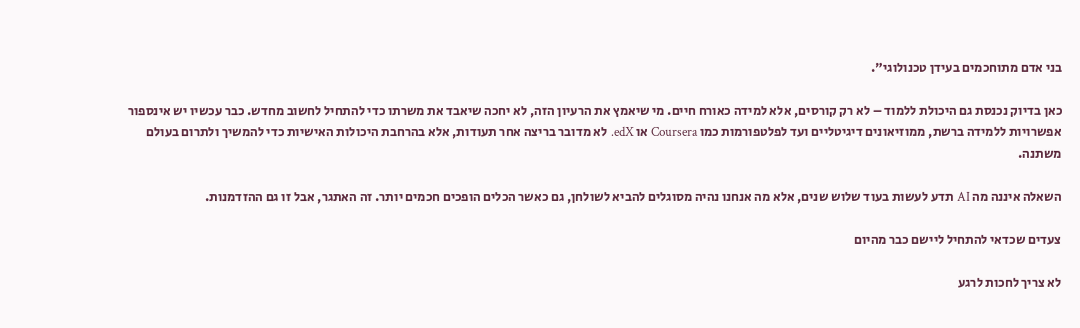בני אדם מתוחכמים בעידן טכנולוגי".

כאן בדיוק נכנסת גם היכולת ללמוד – לא רק קורסים, אלא למידה כאורח חיים. מי שיאמץ את הרעיון הזה, לא יחכה שיאבד את משרתו כדי להתחיל לחשוב מחדש. כבר עכשיו יש אינספור אפשרויות ללמידה ברשת, ממוזיאונים דיגיטליים ועד לפלטפורמות כמו Coursera או edX. לא מדובר בריצה אחר תעודות, אלא בהרחבת היכולות האישיות כדי להמשיך ולתרום בעולם משתנה.

השאלה איננה מה AI תדע לעשות בעוד שלוש שנים, אלא מה אנחנו נהיה מסוגלים להביא לשולחן, גם כאשר הכלים הופכים חכמים יותר. זה האתגר, אבל זו גם ההזדמנות.

צעדים שכדאי להתחיל ליישם כבר מהיום

לא צריך לחכות לרגע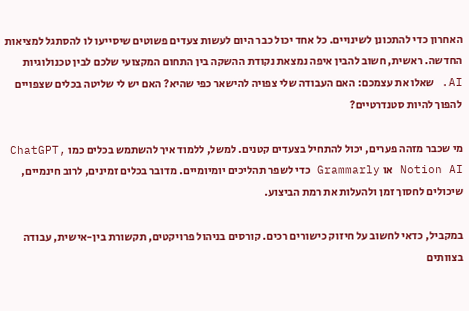האחרון כדי להתכונן לשינויים. כל אחד יכול כבר היום לעשות צעדים פשוטים שיסייעו לו להסתגל למציאות החדשה. ראשית, חשוב להבין איפה נמצאת נקודת ההשקה בין התחום המקצועי שלכם לבין טכנולוגיות AI. שאלו את עצמכם: האם העבודה שלי צפויה להישאר כפי שהיא? האם יש לי שליטה בכלים שצפויים להפוך להיות סטנדרטיים?

מי שכבר מזהה פערים, יכול להתחיל בצעדים קטנים. למשל, ללמוד איך להשתמש בכלים כמו ChatGPT, Notion AI או Grammarly כדי לשפר תהליכים יומיומיים. מדובר בכלים זמינים, לרוב חינמיים, שיכולים לחסוך זמן ולהעלות את רמת הביצוע.

במקביל, כדאי לחשוב על חיזוק כישורים רכים. קורסים בניהול פרויקטים, תקשורת בין-אישית, עבודה בצוותים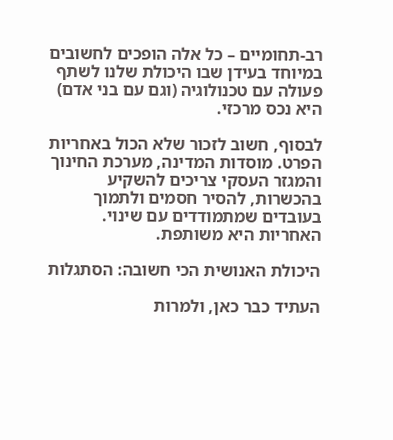רב-תחומיים – כל אלה הופכים לחשובים במיוחד בעידן שבו היכולת שלנו לשתף פעולה עם טכנולוגיה (וגם עם בני אדם) היא נכס מרכזי.

לבסוף, חשוב לזכור שלא הכול באחריות הפרט. מוסדות המדינה, מערכת החינוך והמגזר העסקי צריכים להשקיע בהכשרות, להסיר חסמים ולתמוך בעובדים שמתמודדים עם שינוי. האחריות היא משותפת.

היכולת האנושית הכי חשובה: הסתגלות

העתיד כבר כאן, ולמרות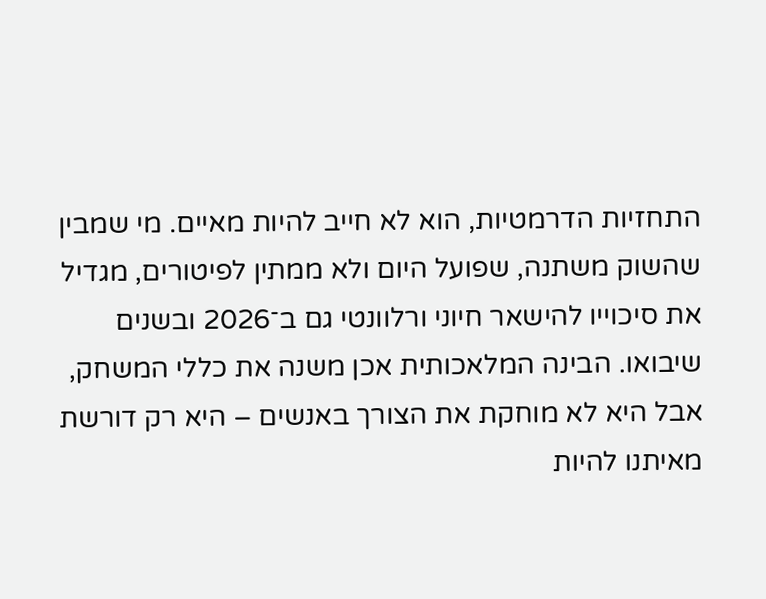התחזיות הדרמטיות, הוא לא חייב להיות מאיים. מי שמבין שהשוק משתנה, שפועל היום ולא ממתין לפיטורים, מגדיל את סיכוייו להישאר חיוני ורלוונטי גם ב־2026 ובשנים שיבואו. הבינה המלאכותית אכן משנה את כללי המשחק, אבל היא לא מוחקת את הצורך באנשים – היא רק דורשת מאיתנו להיות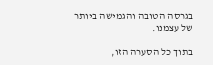בגרסה הטובה והגמישה ביותר של עצמנו.

בתוך כל הסערה הזו,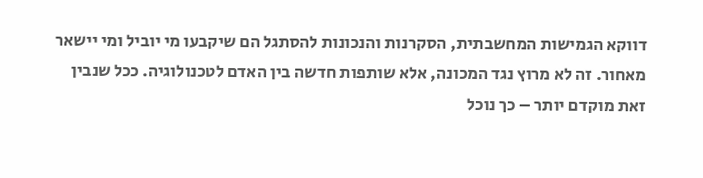דווקא הגמישות המחשבתית, הסקרנות והנכונות להסתגל הם שיקבעו מי יוביל ומי יישאר מאחור. זה לא מרוץ נגד המכונה, אלא שותפות חדשה בין האדם לטכנולוגיה. ככל שנבין זאת מוקדם יותר – כך נוכל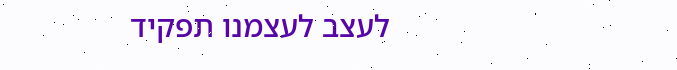לעצב לעצמנו תפקיד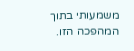משמעותי בתוך המהפכה הזו.